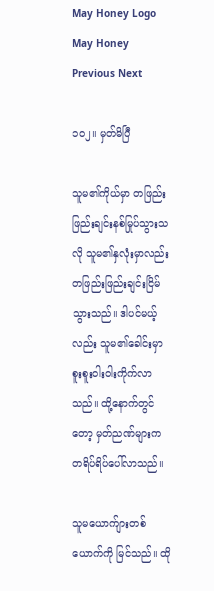May Honey Logo May Honey
Previous Next

၁၀၂။ မှတ်မိပြီ

သူမ၏ကိုယ်မှာ တဖြည်းဖြည်းချင်းနစ်မြုပ်သွားသလို သူမ၏နှလုံးမှာလည်း တဖြည်းဖြည်းချင်းငြိမ်သွားသည်။ ဒါပင်မယ့်လည်း သူမ၏ခေါင်းမှာ စူးစူးဝါးဝါးကိုက်လာသည်။ ထို့နောက်တွင်တော့ မှတ်ညဏ်များက တရိပ်ရိပ်ပေါ်လာသည်။

သူမယောက်ျားတစ်ယောက်ကို မြင်သည်။ ထို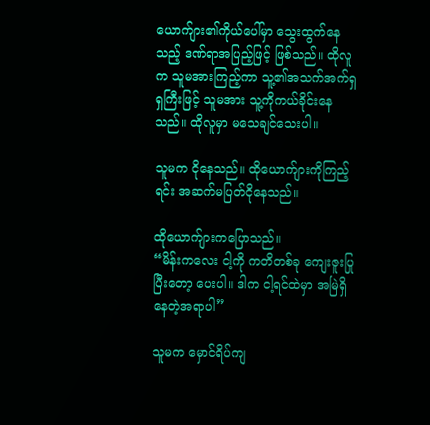ယောက်ျား၏ကိုယ်ပေါ်မှာ သွေးထွက်နေသည့် ဒဏ်ရာအပြည့်ဖြင့် ဖြစ်သည်။ ထိုလူက သူမအားကြည့်ကာ သူ့၏အသက်အက်ရှရှကြီးဖြင့် သူမအား သူ့ကိုကယ်ခိုင်းနေသည်။ ထိုလူမှာ မသေချင်သေးပါ။

သူမက ငိုနေသည်။ ထိုယောက်ျားကိုကြည့်ရင်း အဆက်မပြတ်ငိုနေသည်။

ထိုယောက်ျားကပြောသည်။
“မိန်းကလေး ငါ့ကို ကတိတစ်ခု ကျေးဇူးပြုပြီးတော့ ပေးပါ။ ဒါက ငါ့ရင်ထဲမှာ အမြဲရှိနေတဲ့အရာပါ”

သူမက မှောင်ရိပ်ကျ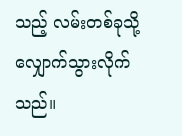သည့် လမ်းတစ်ခုသို့ လျှောက်သွားလိုက်သည်။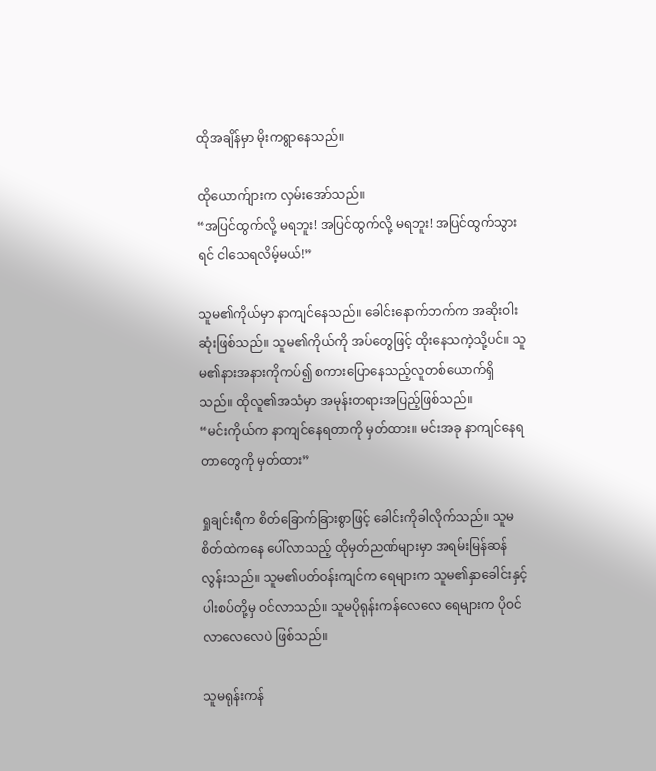ထိုအချိန်မှာ မိုးကရွာနေသည်။

ထိုယောက်ျားက လှမ်းအော်သည်။
“အပြင်ထွက်လို့ မရဘူး! အပြင်ထွက်လို့ မရဘူး! အပြင်ထွက်သွားရင် ငါသေရလိမ့်မယ်!”

သူမ၏ကိုယ်မှာ နာကျင်နေသည်။ ခေါင်းနောက်ဘက်က အဆိုးဝါးဆုံးဖြစ်သည်။ သူမ၏ကိုယ်ကို အပ်တွေဖြင့် ထိုးနေသကဲ့သို့ပင်။ သူမ၏နားအနားကိုကပ်၍ စကားပြောနေသည့်လူတစ်ယောက်ရှိသည်။ ထိုလူ၏အသံမှာ အမုန်းတရားအပြည့်ဖြစ်သည်။
“မင်းကိုယ်က နာကျင်နေရတာကို မှတ်ထား။ မင်းအခု နာကျင်နေရတာတွေကို မှတ်ထား”

ရှုချင်းရီက စိတ်ခြောက်ခြားစွာဖြင့် ခေါင်းကိုခါလိုက်သည်။ သူမစိတ်ထဲကနေ ပေါ်လာသည့် ထိုမှတ်ညဏ်များမှာ အရမ်းမြန်ဆန်လွန်းသည်။ သူမ၏ပတ်ဝန်းကျင်က ရေများက သူမ၏နှာခေါင်းနှင့် ပါးစပ်တို့မှ ဝင်လာသည်။ သူမပိုရုန်းကန်လေလေ ရေများက ပိုဝင်လာလေလေပဲ ဖြစ်သည်။

သူမရုန်းကန်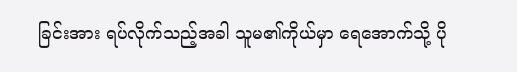ခြင်းအား ရပ်လိုက်သည့်အခါ သူမ၏ကိုယ်မှာ ရေအောက်သို့ ပို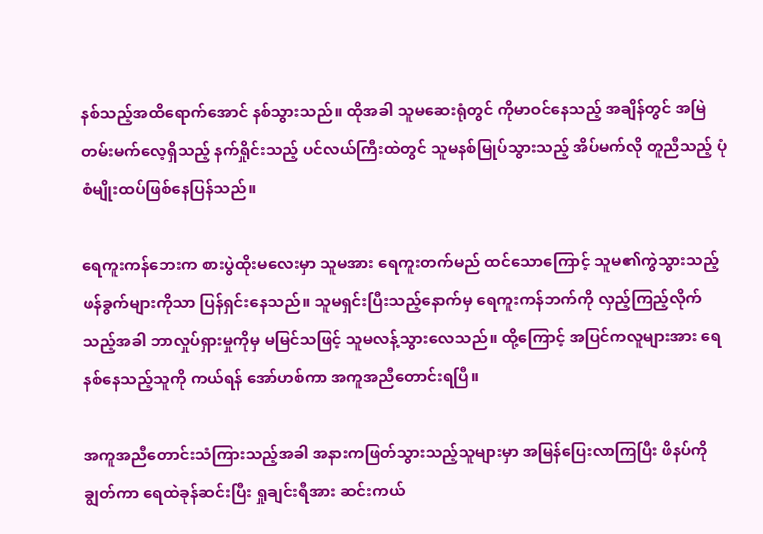နစ်သည့်အထိရောက်အောင် နစ်သွားသည်။ ထိုအခါ သူမဆေးရုံတွင် ကိုမာဝင်နေသည့် အချိန်တွင် အမြဲတမ်းမက်လေ့ရှိသည့် နက်ရှိုင်းသည့် ပင်လယ်ကြီးထဲတွင် သူမနစ်မြုပ်သွားသည့် အိပ်မက်လို တူညီသည့် ပုံစံမျိုးထပ်ဖြစ်နေပြန်သည်။

ရေကူးကန်ဘေးက စားပွဲထိုးမလေးမှာ သူမအား ရေကူးတက်မည် ထင်သောကြောင့် သူမ၏ကွဲသွားသည့် ဖန်ခွက်များကိုသာ ပြန်ရှင်းနေသည်။ သူမရှင်းပြီးသည့်နောက်မှ ရေကူးကန်ဘက်ကို လှည့်ကြည့်လိုက်သည့်အခါ ဘာလှုပ်ရှားမှုကိုမှ မမြင်သဖြင့် သူမလန့်သွားလေသည်။ ထို့ကြောင့် အပြင်ကလူများအား ရေနစ်နေသည့်သူကို ကယ်ရန် အော်ဟစ်ကာ အကူအညီတောင်းရပြီ။

အကူအညီတောင်းသံကြားသည့်အခါ အနားကဖြတ်သွားသည့်သူများမှာ အမြန်ပြေးလာကြပြီး ဖိနပ်ကိုချွတ်ကာ ရေထဲခုန်ဆင်းပြီး ရှုချင်းရီအား ဆင်းကယ်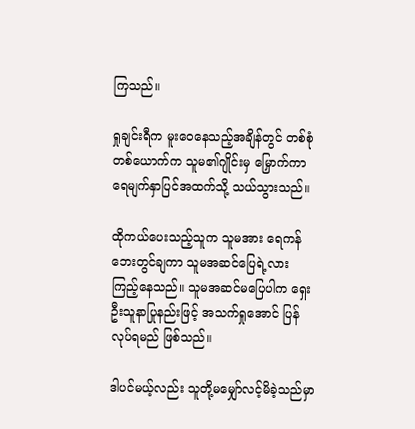ကြသည်။

ရှုချင်းရီက မူးဝေနေသည့်အချိန်တွင် တစ်စုံတစ်ယောက်က သူမ၏ဂျိုင်းမှ မြှောက်ကာ ရေမျက်နှာပြင်အထက်သို့ သယ်သွားသည်။

ထိုကယ်ပေးသည့်သူက သူမအား ရေကန်ဘေးတွင်ချကာ သူမအဆင်ပြေရဲ့လား ကြည့်နေသည်။ သူမအဆင်မပြေပါက ရှေးဦးသူနာပြုနည်းဖြင့် အသက်ရှုအောင် ပြန်လုပ်ရမည် ဖြစ်သည်။

ဒါပင်မယ့်လည်း သူတို့မမျှော်လင့်မိခဲ့သည်မှာ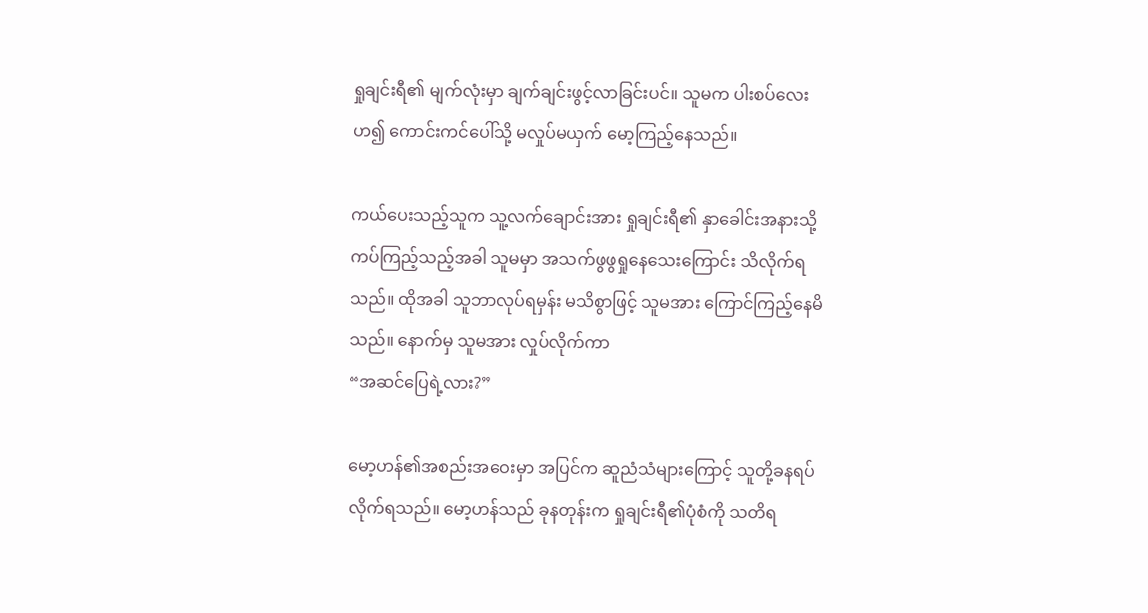ရှုချင်းရီ၏ မျက်လုံးမှာ ချက်ချင်းဖွင့်လာခြင်းပင်။ သူမက ပါးစပ်လေးဟ၍ ကောင်းကင်ပေါ်သို့ မလှုပ်မယှက် မော့ကြည့်နေသည်။

ကယ်ပေးသည့်သူက သူ့လက်ချောင်းအား ရှုချင်းရီ၏ နှာခေါင်းအနားသို့ ကပ်ကြည့်သည့်အခါ သူမမှာ အသက်ဖွဖွရှုနေသေးကြောင်း သိလိုက်ရသည်။ ထိုအခါ သူဘာလုပ်ရမှန်း မသိစွာဖြင့် သူမအား ကြောင်ကြည့်နေမိသည်။ နောက်မှ သူမအား လှုပ်လိုက်ကာ
“အဆင်ပြေရဲ့လား?”

မော့ဟန်၏အစည်းအဝေးမှာ အပြင်က ဆူညံသံများကြောင့် သူတို့ခနရပ်လိုက်ရသည်။ မော့ဟန်သည် ခုနတုန်းက ရှုချင်းရီ၏ပုံစံကို သတိရ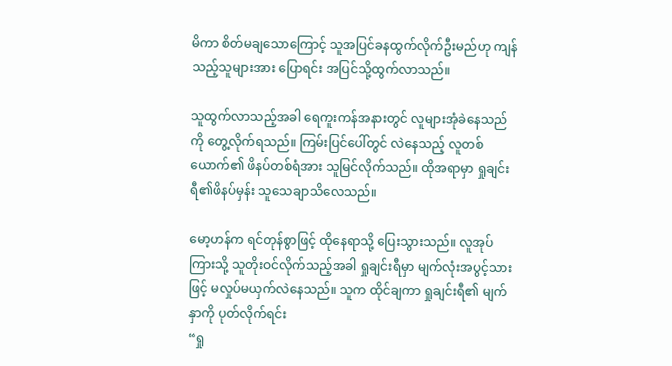မိကာ စိတ်မချသောကြောင့် သူအပြင်ခနထွက်လိုက်ဦးမည်ဟု ကျန်သည့်သူများအား ပြောရင်း အပြင်သို့ထွက်လာသည်။

သူထွက်လာသည့်အခါ ရေကူးကန်အနားတွင် လူများအုံခဲနေသည်ကို တွေ့လိုက်ရသည်။ ကြမ်းပြင်ပေါ်တွင် လဲနေသည့် လူတစ်ယောက်၏ ဖိနပ်တစ်ရံအား သူမြင်လိုက်သည်။ ထိုအရာမှာ ရှုချင်းရီ၏ဖိနပ်မှန်း သူသေချာသိလေသည်။

မော့ဟန်က ရင်တုန်စွာဖြင့် ထိုနေရာသို့ ပြေးသွားသည်။ လူအုပ်ကြားသို့ သူတိုးဝင်လိုက်သည့်အခါ ရှုချင်းရီမှာ မျက်လုံးအပွင့်သားဖြင့် မလှုပ်မယှက်လဲနေသည်။ သူက ထိုင်ချကာ ရှုချင်းရီ၏ မျက်နှာကို ပုတ်လိုက်ရင်း
“ရှု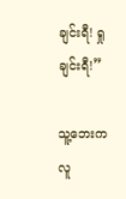ချင်းရီ! ရှုချင်းရီ!”

သူ့ဘေးကလူ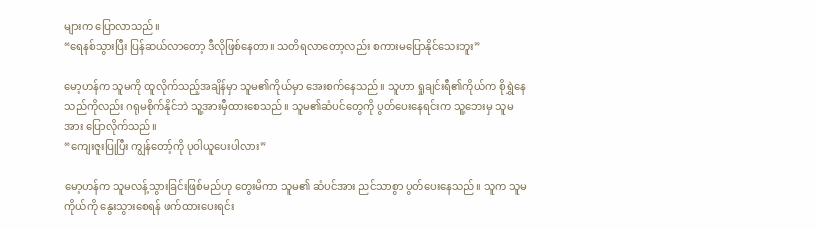များက ပြောလာသည်။
“ရေနစ်သွားပြီး ပြန်ဆယ်လာတော့ ဒီလိုဖြစ်နေတာ။ သတိရလာတော့လည်း စကားမပြောနိုင်သေးဘူး”

မော့ဟန်က သူမကို ထူလိုက်သည့်အချိန်မှာ သူမ၏ကိုယ်မှာ အေးစက်နေသည်။ သူဟာ ရှုချင်းရီ၏ကိုယ်က စိုရွှဲနေသည်ကိုလည်း ဂရုမစိုက်နိုင်ဘဲ သူ့အားမှီထားစေသည်။ သူမ၏ဆံပင်တွေကို ပွတ်ပေးနေရင်းက သူ့ဘေးမှ သူမအား ပြောလိုက်သည်။
“ကျေးဇူးပြုပြီး ကျွန်တော့်ကို ပုဝါယူပေးပါလား”

မော့ဟန်က သူမလန့်သွားခြင်းဖြစ်မည်ဟု တွေးမိကာ သူမ၏ ဆံပင်အား ညင်သာစွာ ပွတ်ပေးနေသည်။ သူက သူမကိုယ်ကို နွေးသွားစေရန် ဖက်ထားပေးရင်း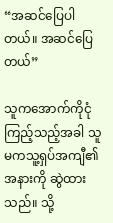“အဆင်ပြေပါတယ်။ အဆင်ပြေတယ်”

သူကအောက်ကိုငုံကြည့်သည့်အခါ သူမကသူ့ရှပ်အကျီ၏အနားကို ဆွဲထားသည်။ သို့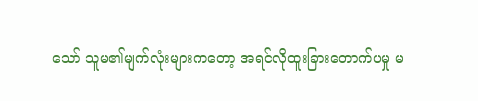သော် သူမ၏မျက်လုံးများကတော့ အရင်လိုထူးခြားတောက်ပမှု မ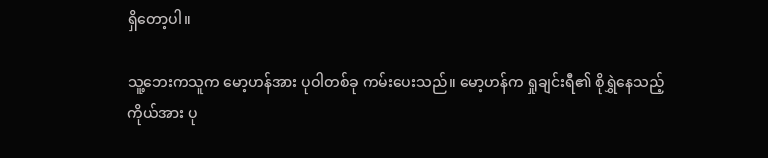ရှိတော့ပါ။

သူ့ဘေးကသူက မော့ဟန်အား ပုဝါတစ်ခု ကမ်းပေးသည်။ မော့ဟန်က ရှုချင်းရီ၏ စိုရွှဲနေသည့်ကိုယ်အား ပု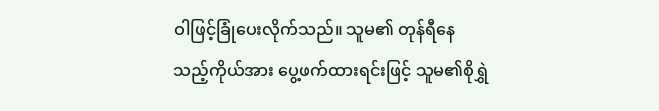ဝါဖြင့်ခြုံပေးလိုက်သည်။ သူမ၏ တုန်ရီနေသည့်ကိုယ်အား ပွေ့ဖက်ထားရင်းဖြင့် သူမ၏စိုရွှဲ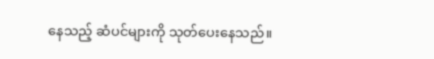နေသည့် ဆံပင်များကို သုတ်ပေးနေသည်။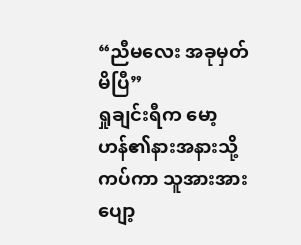“ညီမလေး အခုမှတ်မိပြီ”
ရှုချင်းရီက မော့ဟန်၏နားအနားသို့ကပ်ကာ သူအားအားပျော့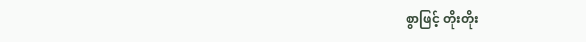စွာဖြင့် တိုးတိုး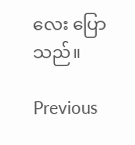လေး ပြောသည်။

Previous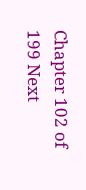Chapter 102 of 199 Next